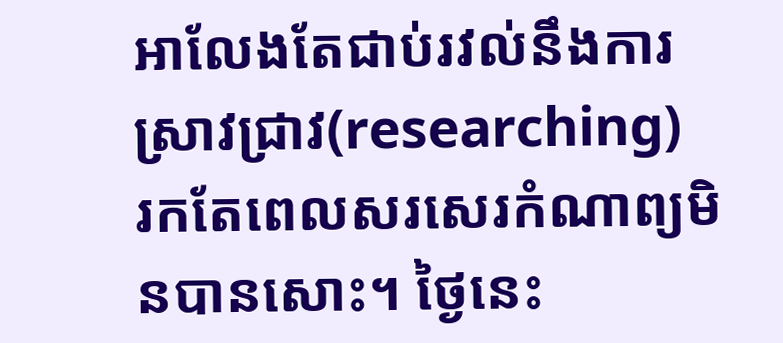អាលែងតែជាប់រវល់នឹងការស្រាវជ្រាវ(researching)
រកតែពេលសរសេរកំណាព្យមិនបានសោះ។ ថ្ងៃនេះ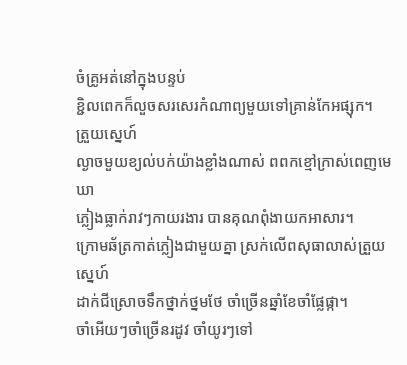ចំគ្រូអត់នៅក្នុងបន្ទប់
ខ្ជិលពេកក៏លួចសរសេរកំណាព្យមួយទៅគ្រាន់កែអផ្សុក។
ត្រួយស្នេហ៍
ល្ងាចមួយខ្យល់បក់យ៉ាងខ្លាំងណាស់ ពពកខ្មៅក្រាស់ពេញមេឃា
ភ្លៀងធ្លាក់រាវៗកាយរងារ បានគុណពុំងាយកអាសារ។
ក្រោមឆ័ត្រកាត់ភ្លៀងជាមួយគ្នា ស្រក់លើពសុធាលាស់ត្រួយស្នេហ៍
ដាក់ជីស្រោចទឹកថ្នាក់ថ្នមថែ ចាំច្រើនឆ្នាំខែចាំផ្លែផ្កា។
ចាំអើយៗចាំច្រើនរដូវ ចាំយូរៗទៅ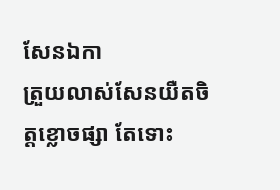សែនឯកា
ត្រួយលាស់សែនយឺតចិត្តខ្លោចផ្សា តែទោះ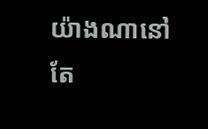យ៉ាងណានៅតែ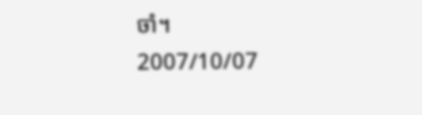ចាំ។
2007/10/07